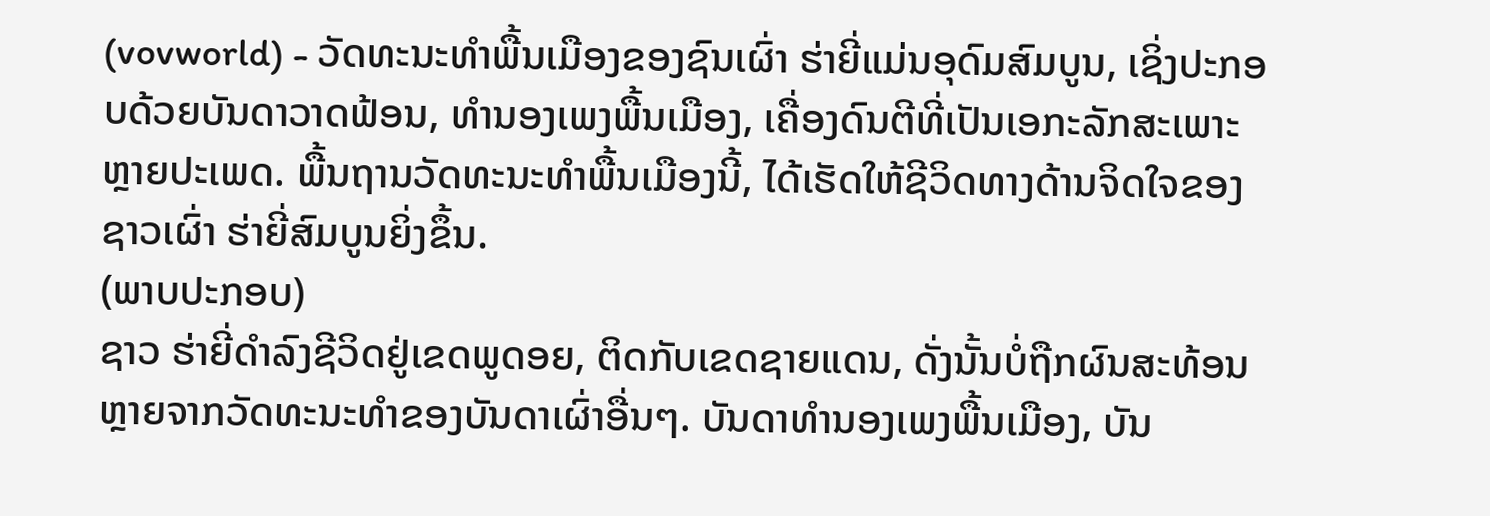(vovworld) - ວັດທະນະທຳພື້ນເມືອງຂອງຊົນເຜົ່າ ຮ່າຍີ່ແມ່ນອຸດົມສົມບູນ, ເຊິ່ງປະກອບດ້ວຍບັນດາວາດຟ້ອນ, ທຳນອງເພງພື້ນເມືອງ, ເຄື່ອງດົນຕີທີ່ເປັນເອກະລັກສະເພາະຫຼາຍປະເພດ. ພື້ນຖານວັດທະນະທຳພື້ນເມືອງນີ້, ໄດ້ເຮັດໃຫ້ຊີວິດທາງດ້ານຈິດໃຈຂອງຊາວເຜົ່າ ຮ່າຍີ່ສົມບູນຍິ່ງຂຶ້ນ.
(ພາບປະກອບ)
ຊາວ ຮ່າຍີ່ດຳລົງຊີວິດຢູ່ເຂດພູດອຍ, ຕິດກັບເຂດຊາຍແດນ, ດັ່ງນັ້ນບໍ່ຖືກຜົນສະທ້ອນຫຼາຍຈາກວັດທະນະທຳຂອງບັນດາເຜົ່າອື່ນໆ. ບັນດາທຳນອງເພງພື້ນເມືອງ, ບັນ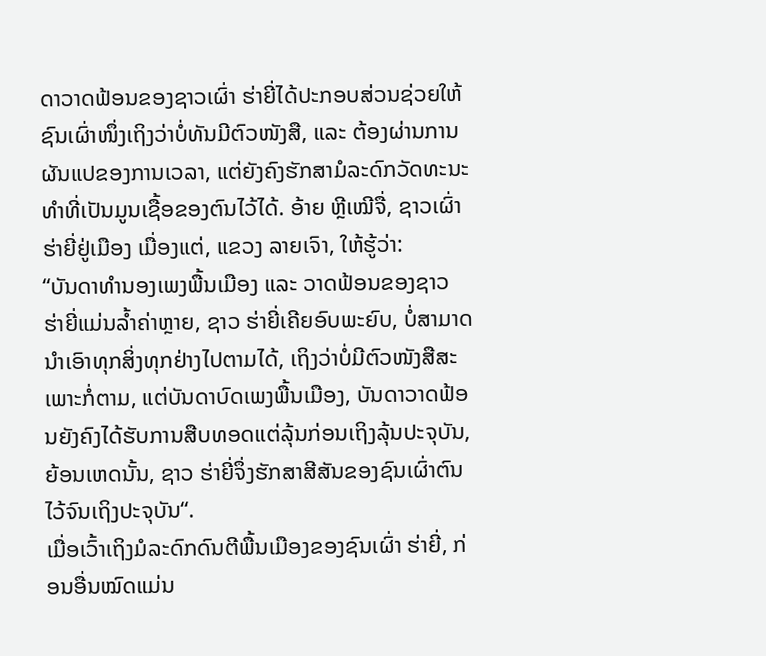ດາວາດຟ້ອນຂອງຊາວເຜົ່າ ຮ່າຍີ່ໄດ້ປະກອບສ່ວນຊ່ວຍໃຫ້ຊົນເຜົ່າໜຶ່ງເຖິງວ່າບໍ່ທັນມີຕົວໜັງສື, ແລະ ຕ້ອງຜ່ານການຜັນແປຂອງການເວລາ, ແຕ່ຍັງຄົງຮັກສາມໍລະດົກວັດທະນະທຳທີ່ເປັນມູນເຊື້ອຂອງຕົນໄວ້ໄດ້. ອ້າຍ ຫຼີເໝີຈື່, ຊາວເຜົ່າ ຮ່າຍີ່ຢູ່ເມືອງ ເມື່ອງແຕ່, ແຂວງ ລາຍເຈົາ, ໃຫ້ຮູ້ວ່າ:
“ບັນດາທຳນອງເພງພື້ນເມືອງ ແລະ ວາດຟ້ອນຂອງຊາວ ຮ່າຍີ່ແມ່ນລ້ຳຄ່າຫຼາຍ, ຊາວ ຮ່າຍີ່ເຄີຍອົບພະຍົບ, ບໍ່ສາມາດນຳເອົາທຸກສິ່ງທຸກຢ່າງໄປຕາມໄດ້, ເຖິງວ່າບໍ່ມີຕົວໜັງສືສະເພາະກໍ່ຕາມ, ແຕ່ບັນດາບົດເພງພື້ນເມືອງ, ບັນດາວາດຟ້ອນຍັງຄົງໄດ້ຮັບການສືບທອດແຕ່ລຸ້ນກ່ອນເຖິງລຸ້ນປະຈຸບັນ, ຍ້ອນເຫດນັ້ນ, ຊາວ ຮ່າຍີ່ຈຶ່ງຮັກສາສີສັນຂອງຊົນເຜົ່າຕົນໄວ້ຈົນເຖິງປະຈຸບັນ“.
ເມື່ອເວົ້າເຖິງມໍລະດົກດົນຕີພື້ນເມືອງຂອງຊົນເຜົ່າ ຮ່າຍີ່, ກ່ອນອື່ນໝົດແມ່ນ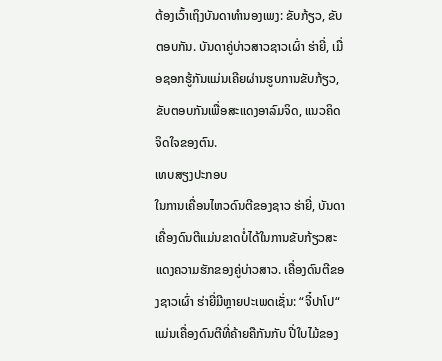ຕ້ອງເວົ້າເຖິງບັນດາທຳນອງເພງ: ຂັບກ້ຽວ, ຂັບຕອບກັນ. ບັນດາຄູ່ບ່າວສາວຊາວເຜົ່າ ຮ່າຍີ່, ເມື່ອຊອກຮູ້ກັນແມ່ນເຄີຍຜ່ານຮູບການຂັບກ້ຽວ, ຂັບຕອບກັນເພື່ອສະແດງອາລົມຈິດ, ແນວຄິດຈິດໃຈຂອງຕົນ.
ເທບສຽງປະກອບ
ໃນການເຄື່ອນໄຫວດົນຕີຂອງຊາວ ຮ່າຍີ່, ບັນດາເຄື່ອງດົນຕີແມ່ນຂາດບໍ່ໄດ້ໃນການຂັບກ້ຽວສະແດງຄວາມຮັກຂອງຄູ່ບ່າວສາວ. ເຄື່ອງດົນຕີຂອງຊາວເຜົ່າ ຮ່າຍີ່ມີຫຼາຍປະເພດເຊັ່ນ: “ຈີ໋ປາໂປ“ ແມ່ນເຄື່ອງດົນຕີທີ່ຄ້າຍຄືກັນກັບ ປີ່ໃບໄມ້ຂອງ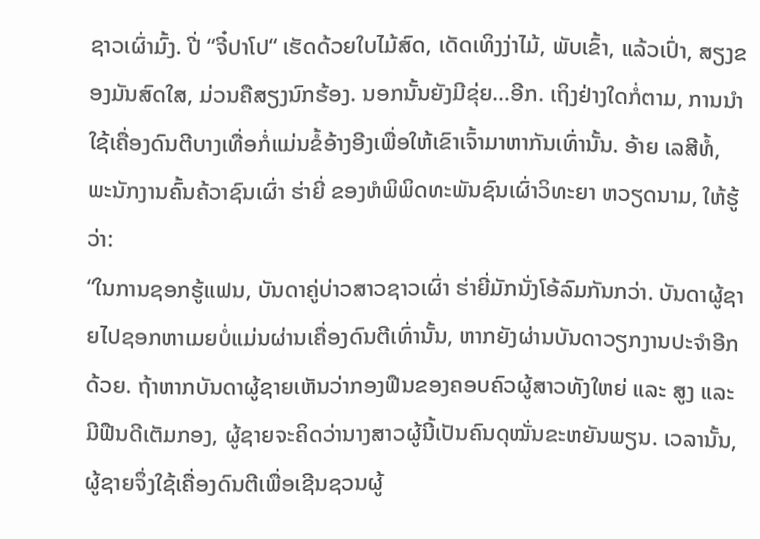ຊາວເຜົ່າມົ້ງ. ປີ່ “ຈີ໋ປາໂປ“ ເຮັດດ້ວຍໃບໄມ້ສົດ, ເດັດເທິງງ່າໄມ້, ພັບເຂົ້າ, ແລ້ວເປົ່າ, ສຽງຂອງມັນສົດໃສ, ມ່ວນຄືສຽງນົກຮ້ອງ. ນອກນັ້ນຍັງມີຂຸ່ຍ…ອີກ. ເຖິງຢ່າງໃດກໍ່ຕາມ, ການນຳໃຊ້ເຄື່ອງດົນຕີບາງເທື່ອກໍ່ແມ່ນຂໍ້ອ້າງອີງເພື່ອໃຫ້ເຂົາເຈົ້າມາຫາກັນເທົ່ານັ້ນ. ອ້າຍ ເລສີທໍ້, ພະນັກງານຄົ້ນຄ້ວາຊົນເຜົ່າ ຮ່າຍີ່ ຂອງຫໍພິພິດທະພັນຊົນເຜົ່າວິທະຍາ ຫວຽດນາມ, ໃຫ້ຮູ້ວ່າ:
“ໃນການຊອກຮູ້ແຟນ, ບັນດາຄູ່ບ່າວສາວຊາວເຜົ່າ ຮ່າຍີ່ມັກນັ່ງໂອ້ລົມກັນກວ່າ. ບັນດາຜູ້ຊາຍໄປຊອກຫາເມຍບໍ່ແມ່ນຜ່ານເຄື່ອງດົນຕີເທົ່ານັ້ນ, ຫາກຍັງຜ່ານບັນດາວຽກງານປະຈຳອີກດ້ວຍ. ຖ້າຫາກບັນດາຜູ້ຊາຍເຫັນວ່າກອງຟືນຂອງຄອບຄົວຜູ້ສາວທັງໃຫຍ່ ແລະ ສູງ ແລະ ມີຟືນດີເຕັມກອງ, ຜູ້ຊາຍຈະຄິດວ່ານາງສາວຜູ້ນີ້ເປັນຄົນດຸໝັ່ນຂະຫຍັນພຽນ. ເວລານັ້ນ, ຜູ້ຊາຍຈຶ່ງໃຊ້ເຄື່ອງດົນຕີເພື່ອເຊີນຊວນຜູ້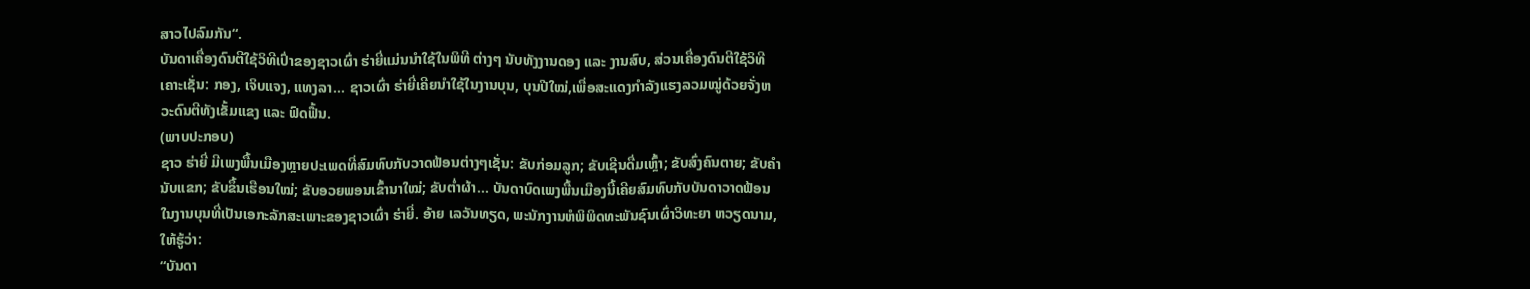ສາວໄປລົມກັນ“.
ບັນດາເຄື່ອງດົນຕີໃຊ້ວິທີເປົ່າຂອງຊາວເຜົ່າ ຮ່າຍີ່ແມ່ນນຳໃຊ້ໃນພິທີ ຕ່າງໆ ນັບທັງງານດອງ ແລະ ງານສົບ, ສ່ວນເຄື່ອງດົນຕີໃຊ້ວິທີເຄາະເຊັ່ນ: ກອງ, ເຈິບແຈງ, ແທງລາ… ຊາວເຜົ່າ ຮ່າຍີ່ເຄີຍນຳໃຊ້ໃນງານບຸນ, ບຸນປີໃໝ່,ເພື່ອສະແດງກຳລັງແຮງລວມໝູ່ດ້ວຍຈັ່ງຫວະດົນຕີທັງເຂັ້ມແຂງ ແລະ ຟົດຟື້ນ.
(ພາບປະກອບ)
ຊາວ ຮ່າຍີ່ ມີເພງພື້ນເມືອງຫຼາຍປະເພດທີ່ສົມທົບກັບວາດຟ້ອນຕ່າງໆເຊັ່ນ: ຂັບກ່ອມລູກ; ຂັບເຊີນດື່ມເຫຼົ້າ; ຂັບສົ່ງຄົນຕາຍ; ຂັບຄຳນັບແຂກ; ຂັບຂຶ້ນເຮືອນໃໝ່; ຂັບອວຍພອນເຂົ້ານາໃໝ່; ຂັບຕໍ່າຜ້າ… ບັນດາບົດເພງພື້ນເມືອງນີ້ເຄີຍສົມທົບກັບບັນດາວາດຟ້ອນໃນງານບຸນທີ່ເປັນເອກະລັກສະເພາະຂອງຊາວເຜົ່າ ຮ່າຍີ່. ອ້າຍ ເລວັນທຽດ, ພະນັກງານຫໍພິພິດທະພັນຊົນເຜົ່າວິທະຍາ ຫວຽດນາມ, ໃຫ້ຮູ້ວ່າ:
“ບັນດາ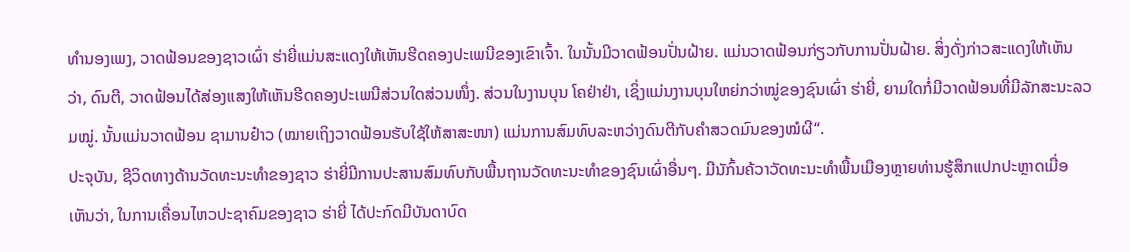ທຳນອງເພງ, ວາດຟ້ອນຂອງຊາວເຜົ່າ ຮ່າຍີ່ແມ່ນສະແດງໃຫ້ເຫັນຮີດຄອງປະເພນີຂອງເຂົາເຈົ້າ. ໃນນັ້ນມີວາດຟ້ອນປັ່ນຝ້າຍ. ແມ່ນວາດຟ້ອນກ່ຽວກັບການປັ່ນຝ້າຍ. ສິ່ງດັ່ງກ່າວສະແດງໃຫ້ເຫັນວ່າ, ດົນຕີ, ວາດຟ້ອນໄດ້ສ່ອງແສງໃຫ້ເຫັນຮີດຄອງປະເພນີສ່ວນໃດສ່ວນໜຶ່ງ. ສ່ວນໃນງານບຸນ ໂຄຢ່າຢ່າ, ເຊິ່ງແມ່ນງານບຸນໃຫຍ່ກວ່າໝູ່ຂອງຊົນເຜົ່າ ຮ່າຍີ່, ຍາມໃດກໍ່ມີວາດຟ້ອນທີ່ມີລັກສະນະລວມໝູ່. ນັ້ນແມ່ນວາດຟ້ອນ ຊາມານຢ໋າວ (ໝາຍເຖິງວາດຟ້ອນຮັບໃຊ້ໃຫ້ສາສະໜາ) ແມ່ນການສົມທົບລະຫວ່າງດົນຕີກັບຄຳສວດມົນຂອງໝໍຜີ“.
ປະຈຸບັນ, ຊີວິດທາງດ້ານວັດທະນະທຳຂອງຊາວ ຮ່າຍີ່ມີການປະສານສົມທົບກັບພື້ນຖານວັດທະນະທຳຂອງຊົນເຜົ່າອື່ນໆ. ມີນັກົ້ນຄ້ວາວັດທະນະທຳພື້ນເມືອງຫຼາຍທ່ານຮູ້ສຶກແປກປະຫຼາດເມື່ອເຫັນວ່າ, ໃນການເຄື່ອນໄຫວປະຊາຄົມຂອງຊາວ ຮ່າຍີ່ ໄດ້ປະກົດມີບັນດາບົດ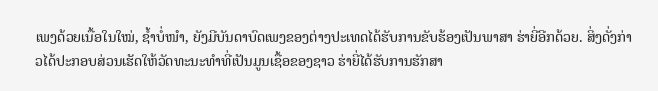ເພງດ້ວຍເນື້ອໃນໃໝ່, ຊ້ຳບໍ່ໜຳ, ຍັງມີບັນດາບົດເພງຂອງຕ່າງປະເທດໄດ້ຮັບການຂັບຮ້ອງເປັນພາສາ ຮ່າຍີ່ອີກດ້ວຍ. ສິ່ງດັ່ງກ່າວໄດ້ປະກອບສ່ວນເຮັດໃຫ້ວັດທະນະທຳທີ່ເປັນມູນເຊື້ອຂອງຊາວ ຮ່າຍີ່ໄດ້ຮັບການຮັກສາ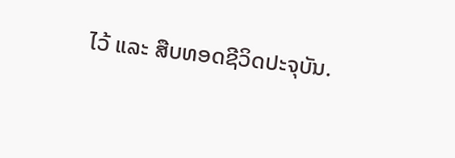ໄວ້ ແລະ ສືບທອດຊີວິດປະຈຸບັນ.